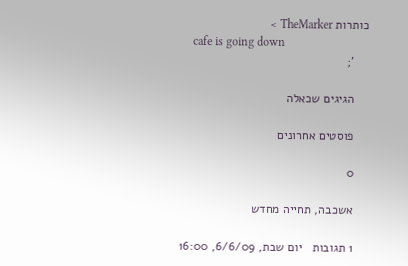כותרות TheMarker >
    cafe is going down
    ';

    הגיגים שכאלה

    פוסטים אחרונים

    0

    אשכבה, תחייה מחדש

    1 תגובות   יום שבת, 6/6/09, 16:00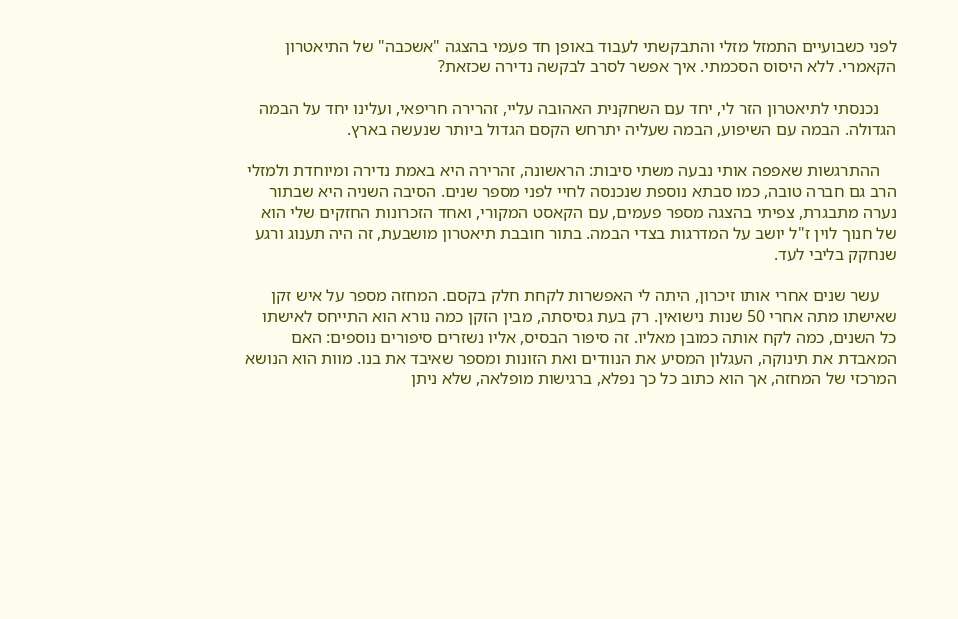לפני כשבועיים התמזל מזלי והתבקשתי לעבוד באופן חד פעמי בהצגה "אשכבה" של התיאטרון הקאמרי. ללא היסוס הסכמתי. איך אפשר לסרב לבקשה נדירה שכזאת?

    נכנסתי לתיאטרון הזר לי, יחד עם השחקנית האהובה עליי, זהרירה חריפאי, ועלינו יחד על הבמה הגדולה. הבמה עם השיפוע, הבמה שעליה יתרחש הקסם הגדול ביותר שנעשה בארץ.

    ההתרגשות שאפפה אותי נבעה משתי סיבות: הראשונה, זהרירה היא באמת נדירה ומיוחדת ולמזלי הרב גם חברה טובה, כמו סבתא נוספת שנכנסה לחיי לפני מספר שנים. הסיבה השניה היא שבתור נערה מתבגרת, צפיתי בהצגה מספר פעמים, עם הקאסט המקורי, ואחד הזכרונות החזקים שלי הוא של חנוך לוין ז"ל יושב על המדרגות בצדי הבמה. בתור חובבת תיאטרון מושבעת, זה היה תענוג ורגע שנחקק בליבי לעד.

    עשר שנים אחרי אותו זיכרון, היתה לי האפשרות לקחת חלק בקסם. המחזה מספר על איש זקן שאישתו מתה אחרי 50 שנות נישואין. רק בעת גסיסתה, מבין הזקן כמה נורא הוא התייחס לאישתו כל השנים, כמה לקח אותה כמובן מאליו. זה סיפור הבסיס, אליו נשזרים סיפורים נוספים: האם המאבדת את תינוקה, העגלון המסיע את הנוודים ואת הזונות ומספר שאיבד את בנו. מוות הוא הנושא המרכזי של המחזה, אך הוא כתוב כל כך נפלא, ברגישות מופלאה, שלא ניתן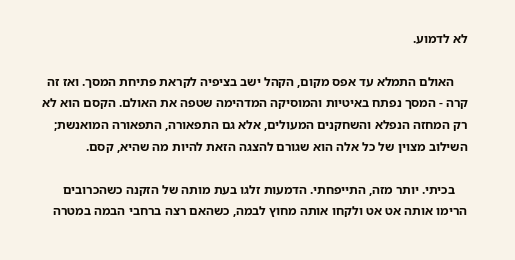לא לדמוע.

    האולם התמלא עד אפס מקום, הקהל ישב בציפיה לקראת פתיחת המסך. ואז זה קרה - המסך נפתח באיטיות והמוסיקה המדהימה שטפה את האולם. הקסם הוא לא רק המחזה הנפלא והשחקנים המעולים, אלא גם התפאורה, התפאורה המואנשת; השילוב מצוין של כל אלה הוא שגורם להצגה הזאת להיות מה שהיא, קסם.

    בכיתי. יותר מזה, התייפחתי. הדמעות זלגו בעת מותה של הזקנה כשהכרובים הרימו אותה אט אט ולקחו אותה מחוץ לבמה, כשהאם רצה ברחבי הבמה במטרה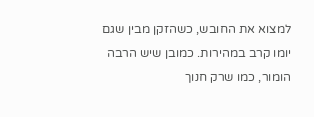למצוא את החובש, כשהזקן מבין שגם יומו קרב במהירות. כמובן שיש הרבה הומור, כמו שרק חנוך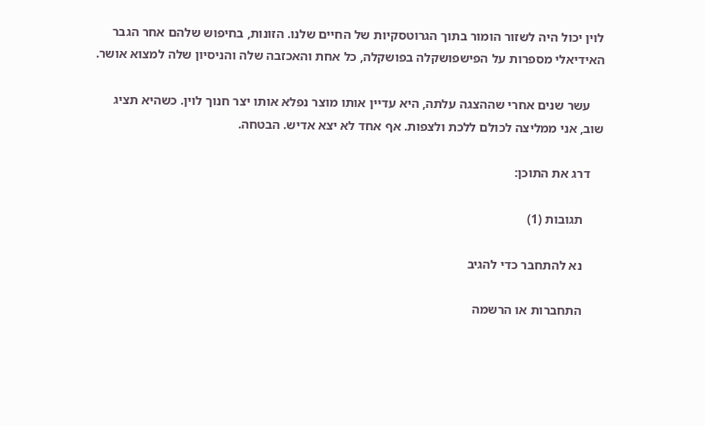לוין יכול היה לשזור הומור בתוך הגרוטסקיות של החיים שלנו. הזונות, בחיפוש שלהם אחר הגבר האידיאלי מספרות על הפישפושקלה בפושקלה, כל אחת והאכזבה שלה והניסיון שלה למצוא אושר.

    עשר שנים אחרי שההצגה עלתה, היא עדיין אותו מוצר נפלא אותו יצר חנוך לוין. כשהיא תציג שוב, אני ממליצה לכולם ללכת ולצפות. אף אחד לא יצא אדיש. הבטחה.

    דרג את התוכן:

      תגובות (1)

      נא להתחבר כדי להגיב

      התחברות או הרשמה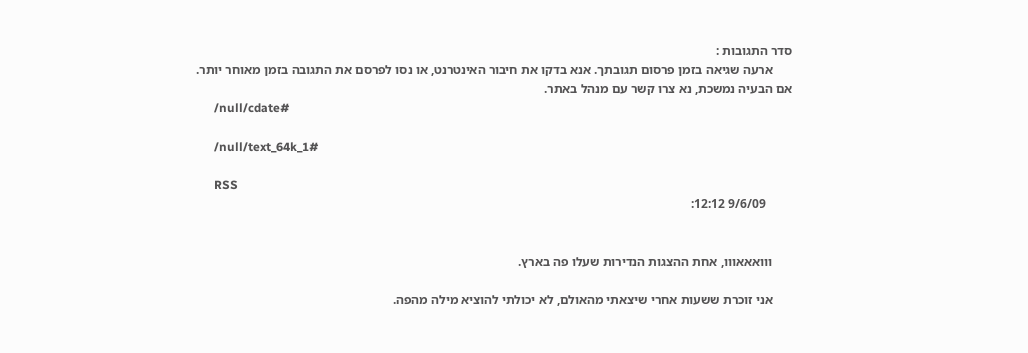סדר התגובות :
      ארעה שגיאה בזמן פרסום תגובתך. אנא בדקו את חיבור האינטרנט, או נסו לפרסם את התגובה בזמן מאוחר יותר. אם הבעיה נמשכת, נא צרו קשר עם מנהל באתר.
      /null/cdate#

      /null/text_64k_1#

      RSS
        9/6/09 12:12:


      ווואאאווו, אחת ההצגות הנדירות שעלו פה בארץ.

      אני זוכרת ששעות אחרי שיצאתי מהאולם, לא יכולתי להוציא מילה מהפה.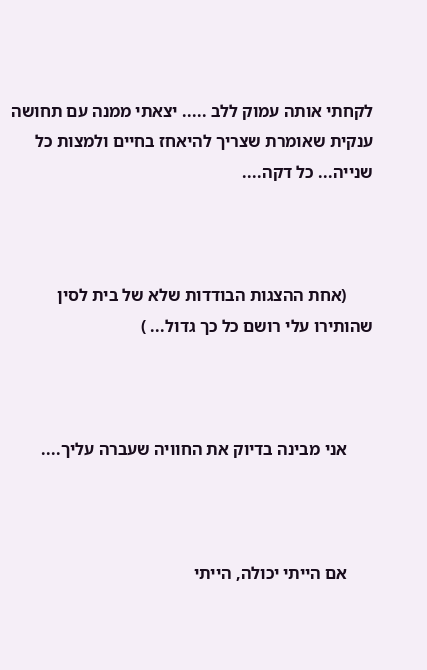לקחתי אותה עמוק ללב ..... יצאתי ממנה עם תחושה ענקית שאומרת שצריך להיאחז בחיים ולמצות כל שנייה... כל דקה....



      (אחת ההצגות הבודדות שלא של בית לסין שהותירו עלי רושם כל כך גדול... )



      אני מבינה בדיוק את החוויה שעברה עליך....



      אם הייתי יכולה, הייתי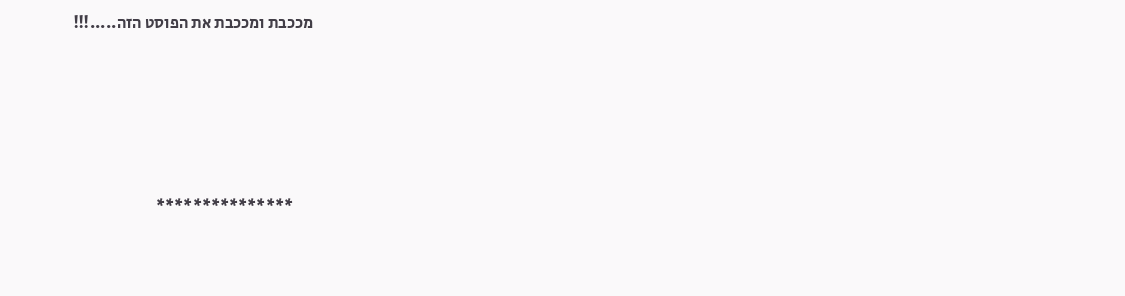מככבת ומככבת את הפוסט הזה.....!!!





      ***************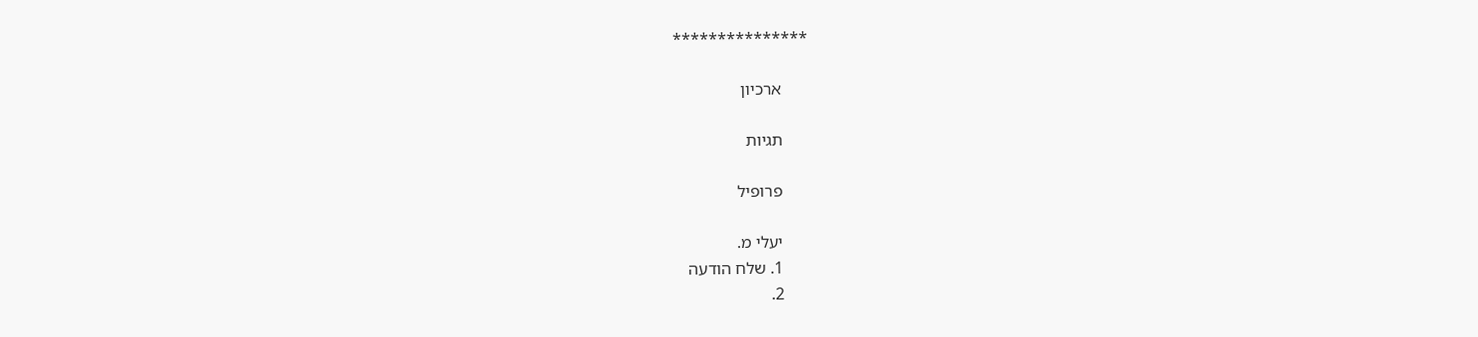***************

      ארכיון

      תגיות

      פרופיל

      יעלי מ.
      1. שלח הודעה
      2.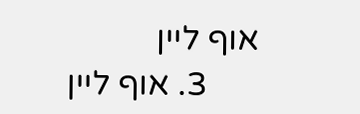אוף ליין
      3. אוף ליין